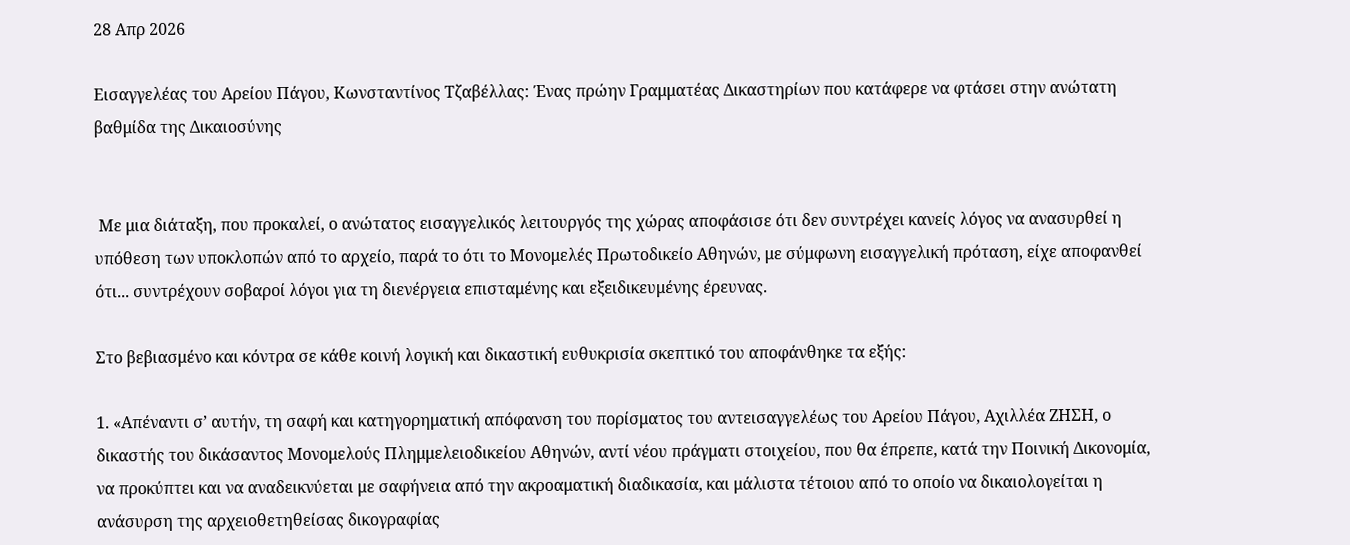28 Απρ 2026

Εισαγγελέας του Αρείου Πάγου, Κωνσταντίνος Τζαβέλλας: Ένας πρώην Γραμματέας Δικαστηρίων που κατάφερε να φτάσει στην ανώτατη βαθμίδα της Δικαιοσύνης


 Με μια διάταξη, που προκαλεί, ο ανώτατος εισαγγελικός λειτουργός της χώρας αποφάσισε ότι δεν συντρέχει κανείς λόγος να ανασυρθεί η υπόθεση των υποκλοπών από το αρχείο, παρά το ότι το Μονομελές Πρωτοδικείο Αθηνών, με σύμφωνη εισαγγελική πρόταση, είχε αποφανθεί ότι... συντρέχουν σοβαροί λόγοι για τη διενέργεια επισταμένης και εξειδικευμένης έρευνας.

Στο βεβιασμένο και κόντρα σε κάθε κοινή λογική και δικαστική ευθυκρισία σκεπτικό του αποφάνθηκε τα εξής:

1. «Απέναντι σ’ αυτήν, τη σαφή και κατηγορηματική απόφανση του πορίσματος του αντεισαγγελέως του Αρείου Πάγου, Αχιλλέα ΖΗΣΗ, ο δικαστής του δικάσαντος Μονομελούς Πλημμελειοδικείου Αθηνών, αντί νέου πράγματι στοιχείου, που θα έπρεπε, κατά την Ποινική Δικονομία, να προκύπτει και να αναδεικνύεται με σαφήνεια από την ακροαματική διαδικασία, και μάλιστα τέτοιου από το οποίο να δικαιολογείται η ανάσυρση της αρχειοθετηθείσας δικογραφίας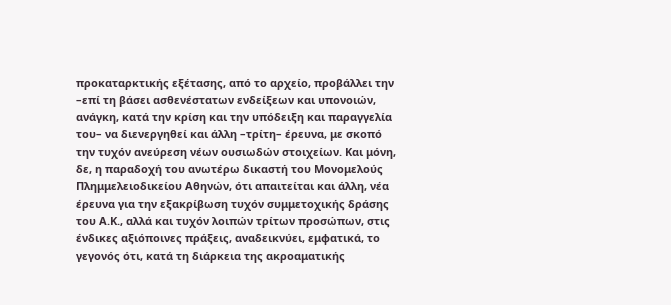προκαταρκτικής εξέτασης, από το αρχείο, προβάλλει την –επί τη βάσει ασθενέστατων ενδείξεων και υπονοιών, ανάγκη, κατά την κρίση και την υπόδειξη και παραγγελία του– να διενεργηθεί και άλλη –τρίτη– έρευνα, με σκοπό την τυχόν ανεύρεση νέων ουσιωδών στοιχείων. Και μόνη, δε, η παραδοχή του ανωτέρω δικαστή του Μονομελούς Πλημμελειοδικείου Αθηνών, ότι απαιτείται και άλλη, νέα έρευνα για την εξακρίβωση τυχόν συμμετοχικής δράσης του Α.Κ., αλλά και τυχόν λοιπών τρίτων προσώπων, στις ένδικες αξιόποινες πράξεις, αναδεικνύει, εμφατικά, το γεγονός ότι, κατά τη διάρκεια της ακροαματικής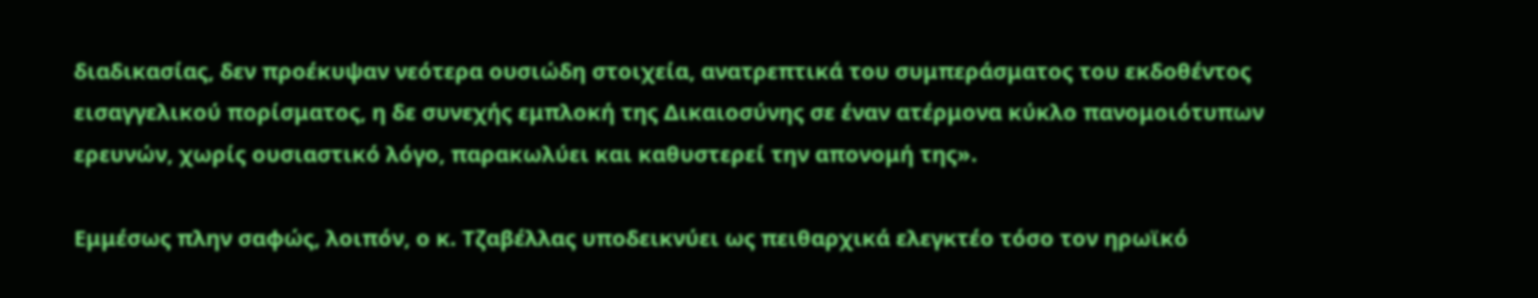διαδικασίας, δεν προέκυψαν νεότερα ουσιώδη στοιχεία, ανατρεπτικά του συμπεράσματος του εκδοθέντος εισαγγελικού πορίσματος, η δε συνεχής εμπλοκή της Δικαιοσύνης σε έναν ατέρμονα κύκλο πανομοιότυπων ερευνών, χωρίς ουσιαστικό λόγο, παρακωλύει και καθυστερεί την απονομή της».

Εμμέσως πλην σαφώς, λοιπόν, ο κ. Τζαβέλλας υποδεικνύει ως πειθαρχικά ελεγκτέο τόσο τον ηρωϊκό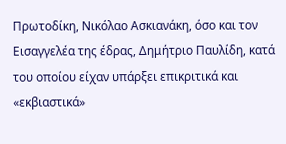Πρωτοδίκη, Νικόλαο Ασκιανάκη, όσο και τον Εισαγγελέα της έδρας, Δημήτριο Παυλίδη, κατά του οποίου είχαν υπάρξει επικριτικά και «εκβιαστικά»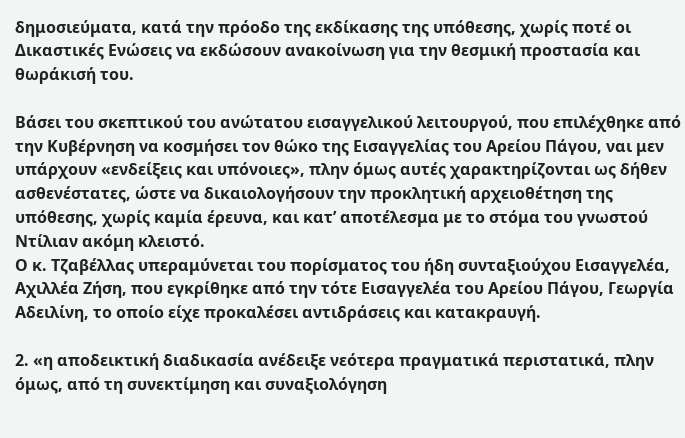δημοσιεύματα, κατά την πρόοδο της εκδίκασης της υπόθεσης, χωρίς ποτέ οι Δικαστικές Ενώσεις να εκδώσουν ανακοίνωση για την θεσμική προστασία και θωράκισή του.

Βάσει του σκεπτικού του ανώτατου εισαγγελικού λειτουργού, που επιλέχθηκε από την Κυβέρνηση να κοσμήσει τον θώκο της Εισαγγελίας του Αρείου Πάγου, ναι μεν υπάρχουν «ενδείξεις και υπόνοιες», πλην όμως αυτές χαρακτηρίζονται ως δήθεν ασθενέστατες, ώστε να δικαιολογήσουν την προκλητική αρχειοθέτηση της υπόθεσης, χωρίς καμία έρευνα, και κατ’ αποτέλεσμα με το στόμα του γνωστού Ντίλιαν ακόμη κλειστό.
Ο κ. Τζαβέλλας υπεραμύνεται του πορίσματος του ήδη συνταξιούχου Εισαγγελέα, Αχιλλέα Ζήση, που εγκρίθηκε από την τότε Εισαγγελέα του Αρείου Πάγου, Γεωργία Αδειλίνη, το οποίο είχε προκαλέσει αντιδράσεις και κατακραυγή.

2. «η αποδεικτική διαδικασία ανέδειξε νεότερα πραγματικά περιστατικά, πλην όμως, από τη συνεκτίμηση και συναξιολόγηση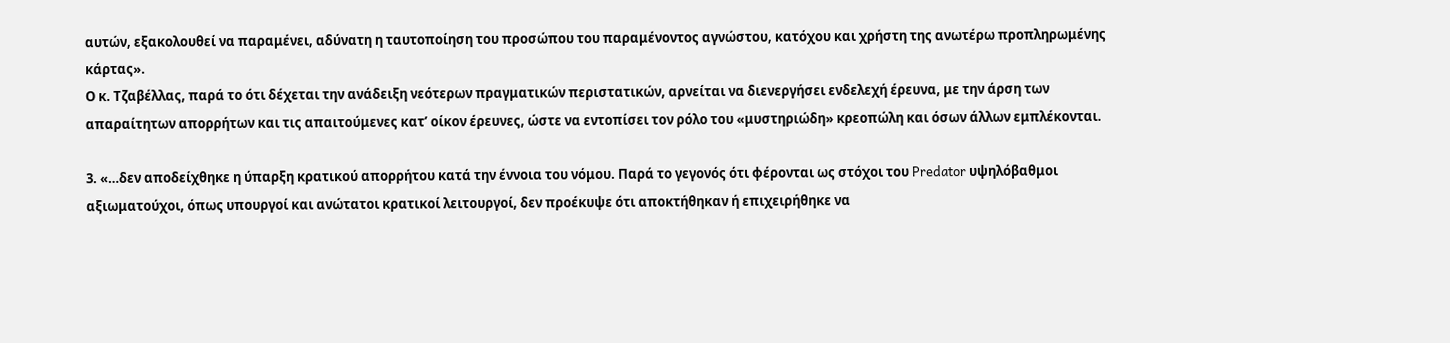αυτών, εξακολουθεί να παραμένει, αδύνατη η ταυτοποίηση του προσώπου του παραμένοντος αγνώστου, κατόχου και χρήστη της ανωτέρω προπληρωμένης κάρτας».
Ο κ. Τζαβέλλας, παρά το ότι δέχεται την ανάδειξη νεότερων πραγματικών περιστατικών, αρνείται να διενεργήσει ενδελεχή έρευνα, με την άρση των απαραίτητων απορρήτων και τις απαιτούμενες κατ’ οίκον έρευνες, ώστε να εντοπίσει τον ρόλο του «μυστηριώδη» κρεοπώλη και όσων άλλων εμπλέκονται.

3. «…δεν αποδείχθηκε η ύπαρξη κρατικού απορρήτου κατά την έννοια του νόμου. Παρά το γεγονός ότι φέρονται ως στόχοι του Predator υψηλόβαθμοι αξιωματούχοι, όπως υπουργοί και ανώτατοι κρατικοί λειτουργοί, δεν προέκυψε ότι αποκτήθηκαν ή επιχειρήθηκε να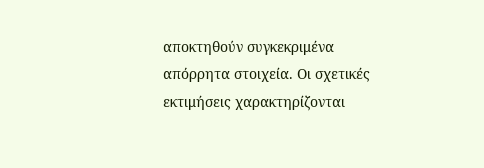αποκτηθούν συγκεκριμένα απόρρητα στοιχεία. Οι σχετικές εκτιμήσεις χαρακτηρίζονται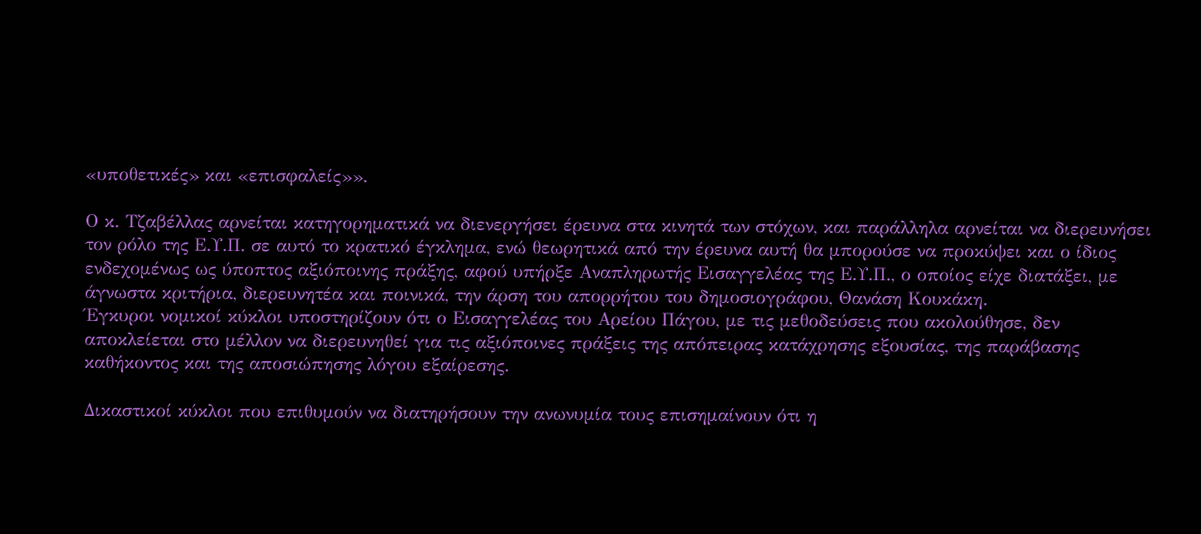«υποθετικές» και «επισφαλείς»».

Ο κ. Τζαβέλλας αρνείται κατηγορηματικά να διενεργήσει έρευνα στα κινητά των στόχων, και παράλληλα αρνείται να διερευνήσει τον ρόλο της Ε.Υ.Π. σε αυτό το κρατικό έγκλημα, ενώ θεωρητικά από την έρευνα αυτή θα μπορούσε να προκύψει και ο ίδιος ενδεχομένως ως ύποπτος αξιόποινης πράξης, αφού υπήρξε Αναπληρωτής Εισαγγελέας της Ε.Υ.Π., ο οποίος είχε διατάξει, με άγνωστα κριτήρια, διερευνητέα και ποινικά, την άρση του απορρήτου του δημοσιογράφου, Θανάση Κουκάκη.
Έγκυροι νομικοί κύκλοι υποστηρίζουν ότι ο Εισαγγελέας του Αρείου Πάγου, με τις μεθοδεύσεις που ακολούθησε, δεν αποκλείεται στο μέλλον να διερευνηθεί για τις αξιόποινες πράξεις της απόπειρας κατάχρησης εξουσίας, της παράβασης καθήκοντος και της αποσιώπησης λόγου εξαίρεσης.

Δικαστικοί κύκλοι που επιθυμούν να διατηρήσουν την ανωνυμία τους επισημαίνουν ότι η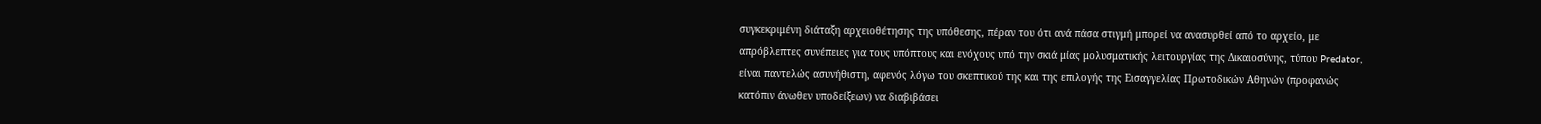συγκεκριμένη διάταξη αρχειοθέτησης της υπόθεσης, πέραν του ότι ανά πάσα στιγμή μπορεί να ανασυρθεί από το αρχείο, με απρόβλεπτες συνέπειες για τους υπόπτους και ενόχους υπό την σκιά μίας μολυσματικής λειτουργίας της Δικαιοσύνης, τύπου Predator, είναι παντελώς ασυνήθιστη, αφενός λόγω του σκεπτικού της και της επιλογής της Εισαγγελίας Πρωτοδικών Αθηνών (προφανώς κατόπιν άνωθεν υποδείξεων) να διαβιβάσει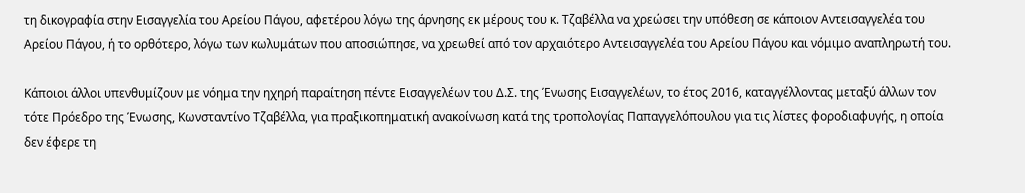τη δικογραφία στην Εισαγγελία του Αρείου Πάγου, αφετέρου λόγω της άρνησης εκ μέρους του κ. Τζαβέλλα να χρεώσει την υπόθεση σε κάποιον Αντεισαγγελέα του Αρείου Πάγου, ή το ορθότερο, λόγω των κωλυμάτων που αποσιώπησε, να χρεωθεί από τον αρχαιότερο Αντεισαγγελέα του Αρείου Πάγου και νόμιμο αναπληρωτή του.

Κάποιοι άλλοι υπενθυμίζουν με νόημα την ηχηρή παραίτηση πέντε Εισαγγελέων του Δ.Σ. της Ένωσης Εισαγγελέων, το έτος 2016, καταγγέλλοντας μεταξύ άλλων τον τότε Πρόεδρο της Ένωσης, Κωνσταντίνο Τζαβέλλα, για πραξικοπηματική ανακοίνωση κατά της τροπολογίας Παπαγγελόπουλου για τις λίστες φοροδιαφυγής, η οποία δεν έφερε τη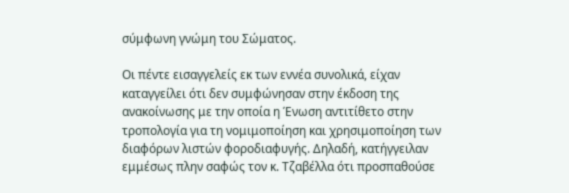σύμφωνη γνώμη του Σώματος.

Οι πέντε εισαγγελείς εκ των εννέα συνολικά, είχαν καταγγείλει ότι δεν συμφώνησαν στην έκδοση της ανακοίνωσης με την οποία η Ένωση αντιτίθετο στην τροπολογία για τη νομιμοποίηση και χρησιμοποίηση των διαφόρων λιστών φοροδιαφυγής. Δηλαδή, κατήγγειλαν εμμέσως πλην σαφώς τον κ. Τζαβέλλα ότι προσπαθούσε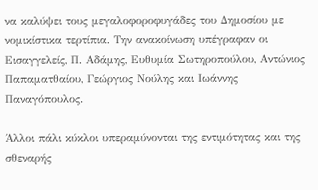να καλύψει τους μεγαλοφοροφυγάδες του Δημοσίου με νομικίστικα τερτίπια. Την ανακοίνωση υπέγραφαν οι Εισαγγελείς, Π. Αδάμης, Ευθυμία Σωτηροπούλου, Αντώνιος Παπαματθαίου, Γεώργιος Νούλης και Ιωάννης Παναγόπουλος.

Άλλοι πάλι κύκλοι υπεραμύνονται της εντιμότητας και της σθεναρής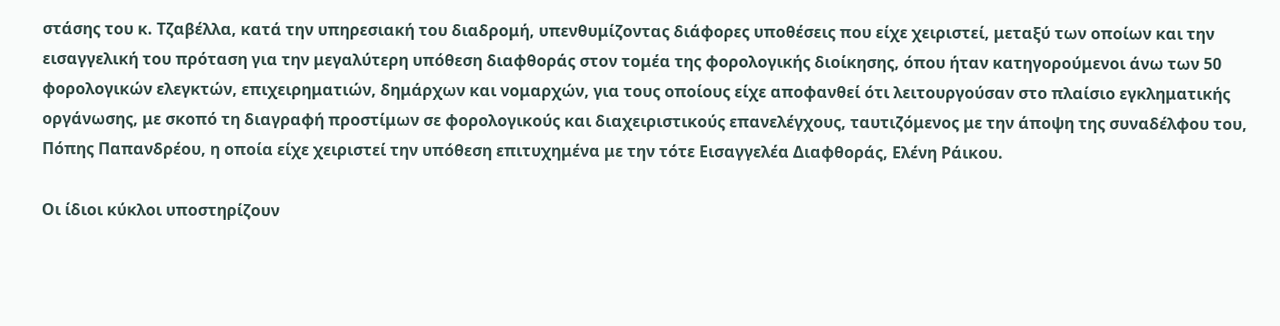στάσης του κ. Τζαβέλλα, κατά την υπηρεσιακή του διαδρομή, υπενθυμίζοντας διάφορες υποθέσεις που είχε χειριστεί, μεταξύ των οποίων και την εισαγγελική του πρόταση για την μεγαλύτερη υπόθεση διαφθοράς στον τομέα της φορολογικής διοίκησης, όπου ήταν κατηγορούμενοι άνω των 50 φορολογικών ελεγκτών, επιχειρηματιών, δημάρχων και νομαρχών, για τους οποίους είχε αποφανθεί ότι λειτουργούσαν στο πλαίσιο εγκληματικής οργάνωσης, με σκοπό τη διαγραφή προστίμων σε φορολογικούς και διαχειριστικούς επανελέγχους, ταυτιζόμενος με την άποψη της συναδέλφου του, Πόπης Παπανδρέου, η οποία είχε χειριστεί την υπόθεση επιτυχημένα με την τότε Εισαγγελέα Διαφθοράς, Ελένη Ράικου.

Οι ίδιοι κύκλοι υποστηρίζουν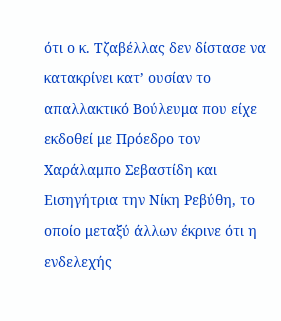ότι ο κ. Τζαβέλλας δεν δίστασε να κατακρίνει κατ’ ουσίαν το απαλλακτικό Βούλευμα που είχε εκδοθεί με Πρόεδρο τον Χαράλαμπο Σεβαστίδη και Εισηγήτρια την Νίκη Ρεβύθη, το οποίο μεταξύ άλλων έκρινε ότι η ενδελεχής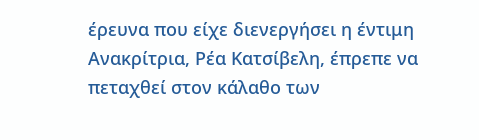έρευνα που είχε διενεργήσει η έντιμη Ανακρίτρια, Ρέα Κατσίβελη, έπρεπε να πεταχθεί στον κάλαθο των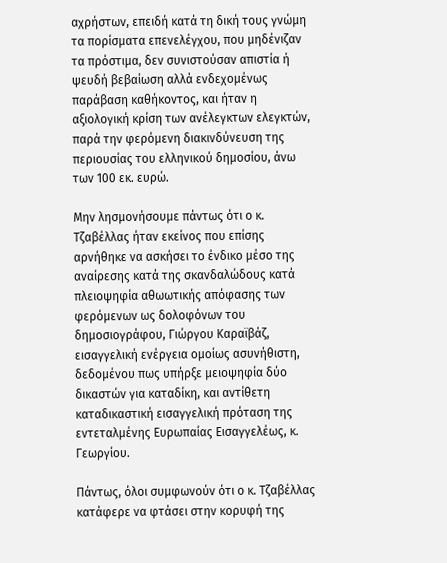αχρήστων, επειδή κατά τη δική τους γνώμη τα πορίσματα επενελέγχου, που μηδένιζαν τα πρόστιμα, δεν συνιστούσαν απιστία ή ψευδή βεβαίωση αλλά ενδεχομένως παράβαση καθήκοντος, και ήταν η αξιολογική κρίση των ανέλεγκτων ελεγκτών, παρά την φερόμενη διακινδύνευση της περιουσίας του ελληνικού δημοσίου, άνω των 100 εκ. ευρώ.

Μην λησμονήσουμε πάντως ότι ο κ. Τζαβέλλας ήταν εκείνος που επίσης αρνήθηκε να ασκήσει το ένδικο μέσο της αναίρεσης κατά της σκανδαλώδους κατά πλειοψηφία αθωωτικής απόφασης των φερόμενων ως δολοφόνων του δημοσιογράφου, Γιώργου Καραϊβάζ, εισαγγελική ενέργεια ομοίως ασυνήθιστη, δεδομένου πως υπήρξε μειοψηφία δύο δικαστών για καταδίκη, και αντίθετη καταδικαστική εισαγγελική πρόταση της εντεταλμένης Ευρωπαίας Εισαγγελέως, κ. Γεωργίου.

Πάντως, όλοι συμφωνούν ότι ο κ. Τζαβέλλας κατάφερε να φτάσει στην κορυφή της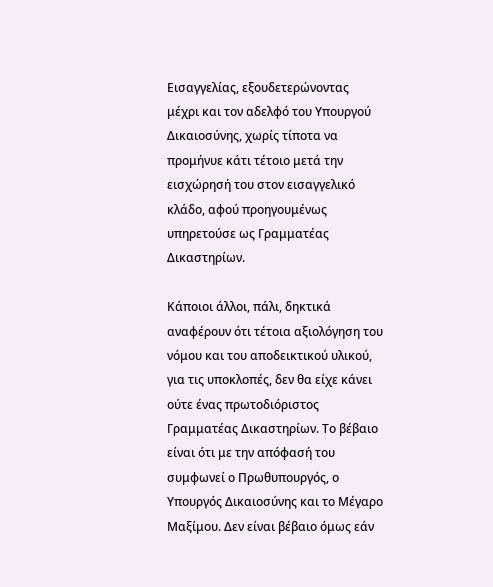Εισαγγελίας, εξουδετερώνοντας μέχρι και τον αδελφό του Υπουργού Δικαιοσύνης, χωρίς τίποτα να προμήνυε κάτι τέτοιο μετά την εισχώρησή του στον εισαγγελικό κλάδο, αφού προηγουμένως υπηρετούσε ως Γραμματέας Δικαστηρίων.

Κάποιοι άλλοι, πάλι, δηκτικά αναφέρουν ότι τέτοια αξιολόγηση του νόμου και του αποδεικτικού υλικού, για τις υποκλοπές, δεν θα είχε κάνει ούτε ένας πρωτοδιόριστος Γραμματέας Δικαστηρίων. Το βέβαιο είναι ότι με την απόφασή του συμφωνεί ο Πρωθυπουργός, ο Υπουργός Δικαιοσύνης και το Μέγαρο Μαξίμου. Δεν είναι βέβαιο όμως εάν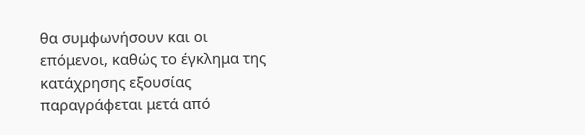θα συμφωνήσουν και οι επόμενοι, καθώς το έγκλημα της κατάχρησης εξουσίας παραγράφεται μετά από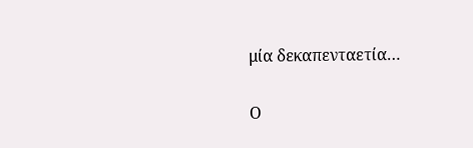μία δεκαπενταετία…

Ο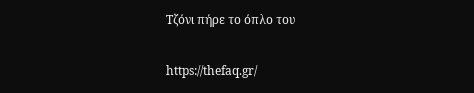Τζόνι πήρε το όπλο του

https://thefaq.gr/